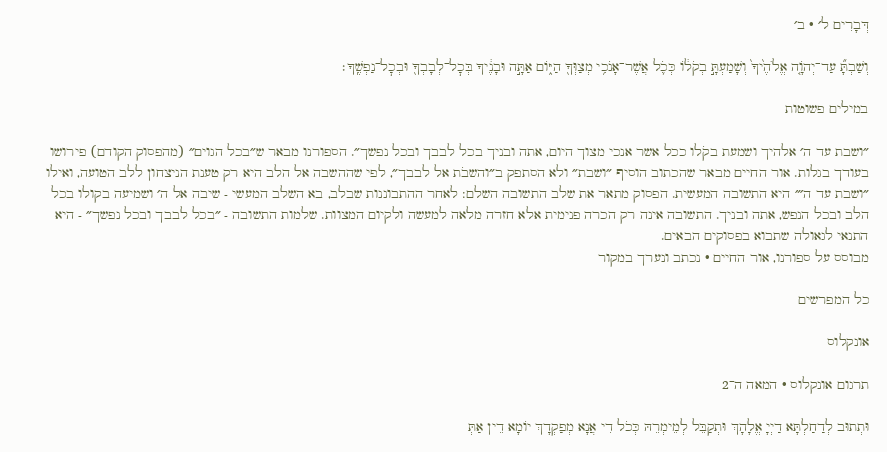דְּבָרִים ל׳ · ב׳

וְשַׁבְתָּ֞ עַד־יְהֹוָ֤ה אֱלֹהֶ֙יךָ֙ וְשָׁמַעְתָּ֣ בְקֹל֔וֹ כְּכֹ֛ל אֲשֶׁר־אָנֹכִ֥י מְצַוְּךָ֖ הַיּ֑וֹם אַתָּ֣ה וּבָנֶ֔יךָ בְּכׇל־לְבָבְךָ֖ וּבְכׇל־נַפְשֶֽׁךָ׃

במילים פשוטות

״ושבת עד ה׳ אלהיך ושמעת בקֹלו ככל אשר אנכי מצוך היום, אתה ובניך בכל לבבך ובכל נפשך״. הספורנו מבאר ש״בכל הגוים״ (מהפסוק הקודם) פירושו בעודך בגלות. אור החיים מבאר שהכתוב הוסיף ״ושבת״ ולא הסתפק ב״והשבֹת אל לבבך״, לפי שההשבה אל הלב היא רק טענת הניצחון ללב הטועה, ואילו ״ושבת עד ה׳״ היא התשובה המעשית. הפסוק מתאר את שלב התשובה השלם: לאחר ההתבוננות שבלב, בא השלב המעשי - שיבה אל ה׳ ושמיעה בקולו בכל הלב ובכל הנפש, אתה ובניך. התשובה אינה רק הכרה פנימית אלא חזרה מלאה למעשה ולקיום המצוות. שלמות התשובה - ״בכל לבבך ובכל נפשך״ - היא התנאי לגאולה שתבוא בפסוקים הבאים.
מבוסס על ספורנו, אור החיים · נכתב ונערך במקור

כל המפרשים

אונקלוס

תרגום אונקלוס · המאה ה־2

וּתְתוּב לְדַחַלְתָּא דַיְיָ אֱלָהָךְ וּתְקַבֵּל לְמֵימְרֵהּ כְּכֹל דִי אֲנָא מְפַקְדָךְ יוֹמָא דֵין אַתְּ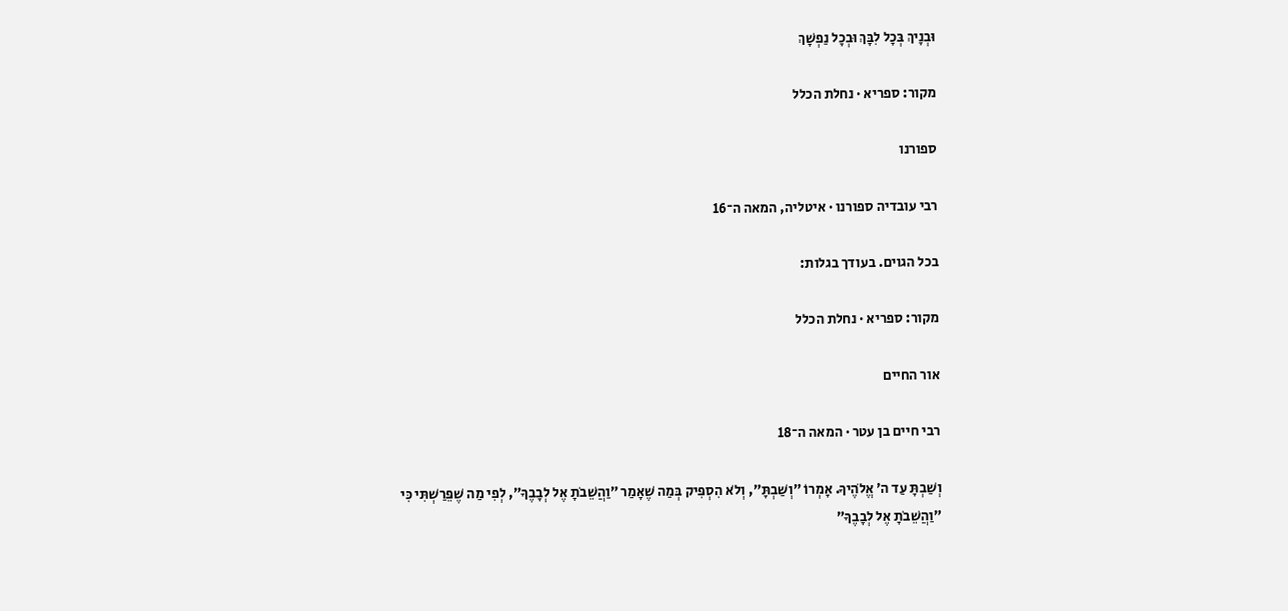וּבְנָיךְ בְּכָל לִבָּךְ וּבְכָל נַפְשָׁךְ

מקור: ספריא · נחלת הכלל

ספורנו

רבי עובדיה ספורנו · איטליה, המאה ה־16

בכל הגוים. בעודך בגלות:

מקור: ספריא · נחלת הכלל

אור החיים

רבי חיים בן עטר · המאה ה־18

וְשַׁבְתָּ עַד ה׳ אֱלֹהֶיךָ. אָמְרוֹ ״וְשַׁבְתָּ״, וְלֹא הִסְפִּיק בְּמַה שֶׁאָמַר ״וַהֲשֵׁבֹתָ אֶל לְבָבֶךָ״, לְפִי מַה שֶׁפֵּרַשְׁתִּי כִּי ״וַהֲשֵׁבֹתָ אֶל לְבָבֶךָ״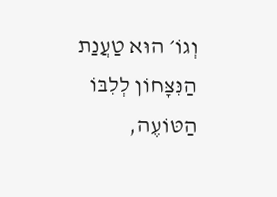וְגוֹ׳ הוּא טַעֲנַת הַנִּצָּחוֹן לְלִבּוֹ הַטּוֹעֶה,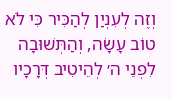וְזֶה לְעִנְיַן לְהַכִּיר כִּי לֹא טוֹב עָשָׂה, וְהַתְּשׁוּבָה לִפְנֵי ה׳ לְהֵיטִיב דְּרָכָיו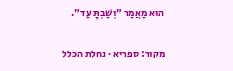הוּא מַאֲמַר ״וְשַׁבְתָּ עַד״.

מקור: ספריא · נחלת הכלל